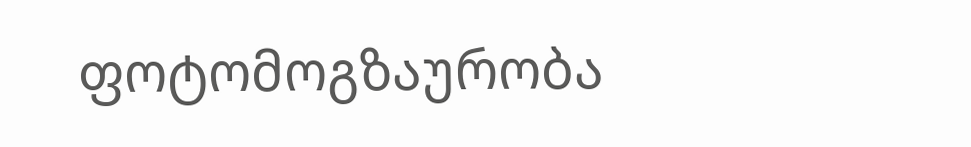ფოტომოგზაურობა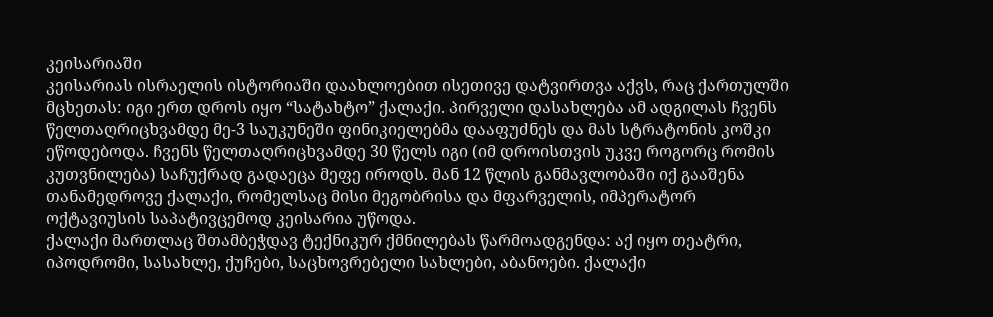კეისარიაში
კეისარიას ისრაელის ისტორიაში დაახლოებით ისეთივე დატვირთვა აქვს, რაც ქართულში მცხეთას: იგი ერთ დროს იყო “სატახტო” ქალაქი. პირველი დასახლება ამ ადგილას ჩვენს წელთაღრიცხვამდე მე-3 საუკუნეში ფინიკიელებმა დააფუძნეს და მას სტრატონის კოშკი ეწოდებოდა. ჩვენს წელთაღრიცხვამდე 30 წელს იგი (იმ დროისთვის უკვე როგორც რომის კუთვნილება) საჩუქრად გადაეცა მეფე იროდს. მან 12 წლის განმავლობაში იქ გააშენა თანამედროვე ქალაქი, რომელსაც მისი მეგობრისა და მფარველის, იმპერატორ ოქტავიუსის საპატივცემოდ კეისარია უწოდა.
ქალაქი მართლაც შთამბეჭდავ ტექნიკურ ქმნილებას წარმოადგენდა: აქ იყო თეატრი, იპოდრომი, სასახლე, ქუჩები, საცხოვრებელი სახლები, აბანოები. ქალაქი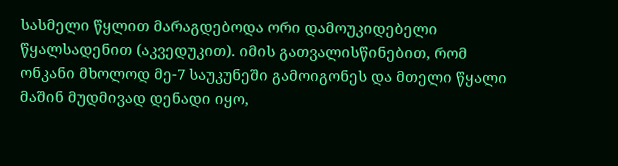სასმელი წყლით მარაგდებოდა ორი დამოუკიდებელი წყალსადენით (აკვედუკით). იმის გათვალისწინებით, რომ ონკანი მხოლოდ მე-7 საუკუნეში გამოიგონეს და მთელი წყალი მაშინ მუდმივად დენადი იყო,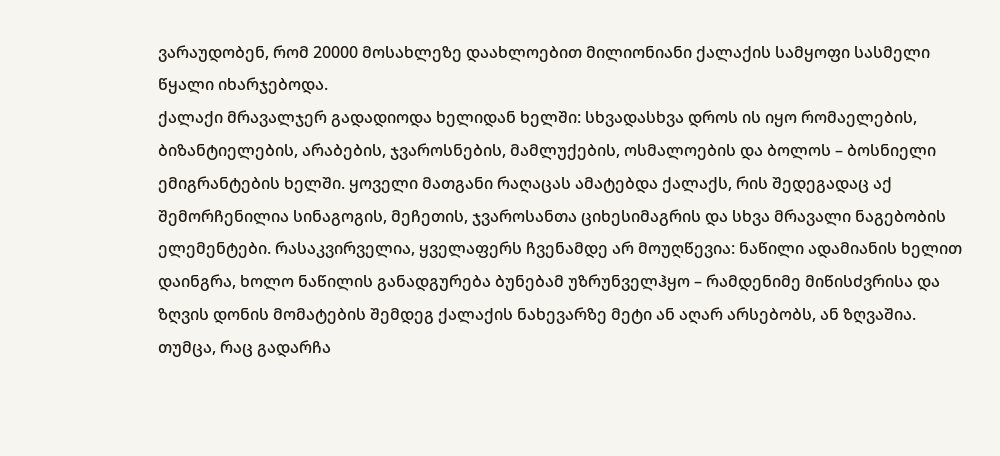ვარაუდობენ, რომ 20000 მოსახლეზე დაახლოებით მილიონიანი ქალაქის სამყოფი სასმელი წყალი იხარჯებოდა.
ქალაქი მრავალჯერ გადადიოდა ხელიდან ხელში: სხვადასხვა დროს ის იყო რომაელების, ბიზანტიელების, არაბების, ჯვაროსნების, მამლუქების, ოსმალოების და ბოლოს – ბოსნიელი ემიგრანტების ხელში. ყოველი მათგანი რაღაცას ამატებდა ქალაქს, რის შედეგადაც აქ შემორჩენილია სინაგოგის, მეჩეთის, ჯვაროსანთა ციხესიმაგრის და სხვა მრავალი ნაგებობის ელემენტები. რასაკვირველია, ყველაფერს ჩვენამდე არ მოუღწევია: ნაწილი ადამიანის ხელით დაინგრა, ხოლო ნაწილის განადგურება ბუნებამ უზრუნველჰყო – რამდენიმე მიწისძვრისა და ზღვის დონის მომატების შემდეგ ქალაქის ნახევარზე მეტი ან აღარ არსებობს, ან ზღვაშია. თუმცა, რაც გადარჩა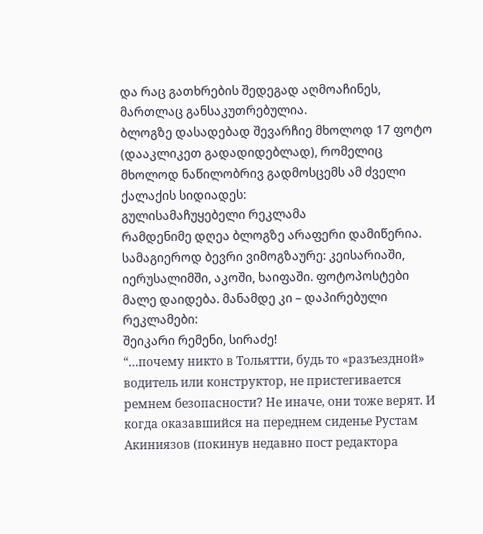და რაც გათხრების შედეგად აღმოაჩინეს, მართლაც განსაკუთრებულია.
ბლოგზე დასადებად შევარჩიე მხოლოდ 17 ფოტო (დააკლიკეთ გადადიდებლად), რომელიც მხოლოდ ნაწილობრივ გადმოსცემს ამ ძველი ქალაქის სიდიადეს:
გულისამაჩუყებელი რეკლამა
რამდენიმე დღეა ბლოგზე არაფერი დამიწერია. სამაგიეროდ ბევრი ვიმოგზაურე: კეისარიაში, იერუსალიმში, აკოში, ხაიფაში. ფოტოპოსტები მალე დაიდება. მანამდე კი – დაპირებული რეკლამები:
შეიკარი რემენი, სირაძე!
“…почему никто в Тольятти, будь то «разъездной» водитель или конструктор, не пристегивается ремнем безопасности? Не иначе, они тоже верят. И когда оказавшийся на переднем сиденье Рустам Акиниязов (покинув недавно пост редактора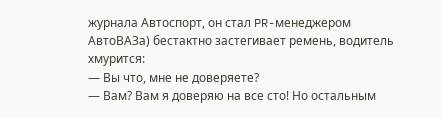журнала Автоспорт, он стал PR-менеджером АвтоВАЗа) бестактно застегивает ремень, водитель хмурится:
— Вы что, мне не доверяете?
— Вам? Вам я доверяю на все сто! Но остальным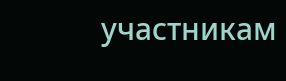участникам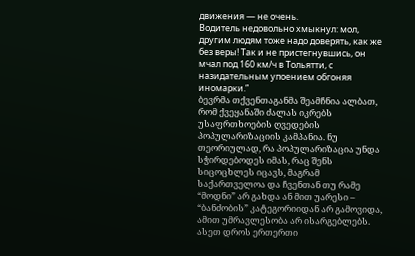движения — не очень.
Водитель недовольно хмыкнул: мол, другим людям тоже надо доверять, как же без веры! Так и не пристегнувшись, он мчал под 160 км/ч в Тольятти, с назидательным упоением обгоняя иномарки.”
ბევრმა თქვენთაგანმა შეამჩნია ალბათ, რომ ქვეყანაში ძალას იკრებს უსაფრთხოების ღვედების პოპულარიზაციის კამპანია. ნუ თეორიულად, რა პოპულარიზაცია უნდა სჭირდებოდეს იმას, რაც შენს სიცოცხლეს იცავს, მაგრამ საქართველოა და ჩვენთან თუ რამე “მოდნი” არ გახდა ან მით უარესი – “ბანძობის” კატეგორიიდან არ გამოვიდა, ამით უმრავლესობა არ ისარგებლებს. ასეთ დროს ერთერთი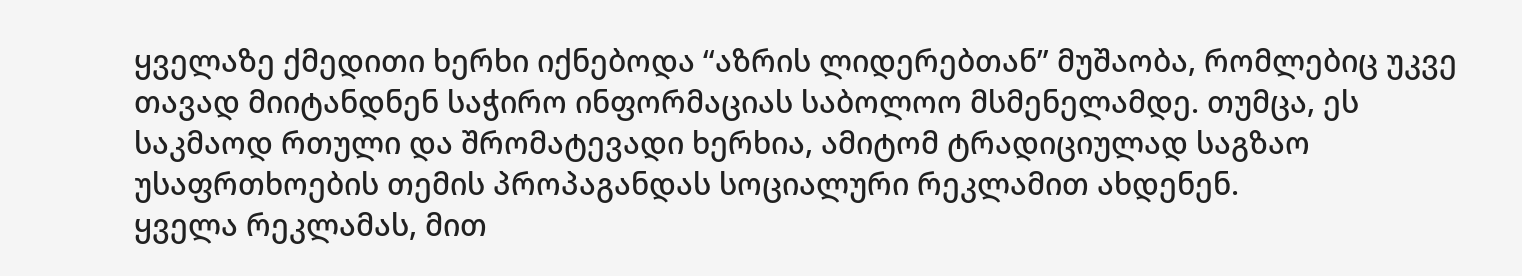ყველაზე ქმედითი ხერხი იქნებოდა “აზრის ლიდერებთან” მუშაობა, რომლებიც უკვე თავად მიიტანდნენ საჭირო ინფორმაციას საბოლოო მსმენელამდე. თუმცა, ეს საკმაოდ რთული და შრომატევადი ხერხია, ამიტომ ტრადიციულად საგზაო უსაფრთხოების თემის პროპაგანდას სოციალური რეკლამით ახდენენ.
ყველა რეკლამას, მით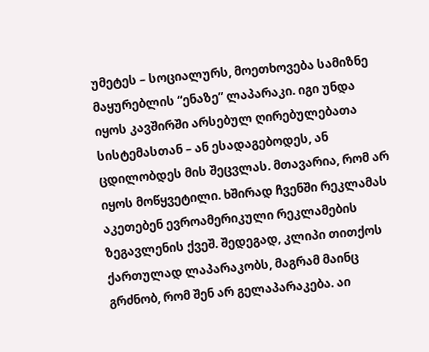უმეტეს – სოციალურს, მოეთხოვება სამიზნე მაყურებლის “ენაზე” ლაპარაკი. იგი უნდა იყოს კავშირში არსებულ ღირებულებათა სისტემასთან – ან ესადაგებოდეს, ან ცდილობდეს მის შეცვლას. მთავარია, რომ არ იყოს მოწყვეტილი. ხშირად ჩვენში რეკლამას აკეთებენ ევროამერიკული რეკლამების ზეგავლენის ქვეშ. შედეგად, კლიპი თითქოს ქართულად ლაპარაკობს, მაგრამ მაინც გრძნობ, რომ შენ არ გელაპარაკება. აი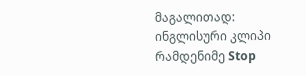მაგალითად:
ინგლისური კლიპი
რამდენიმე Stop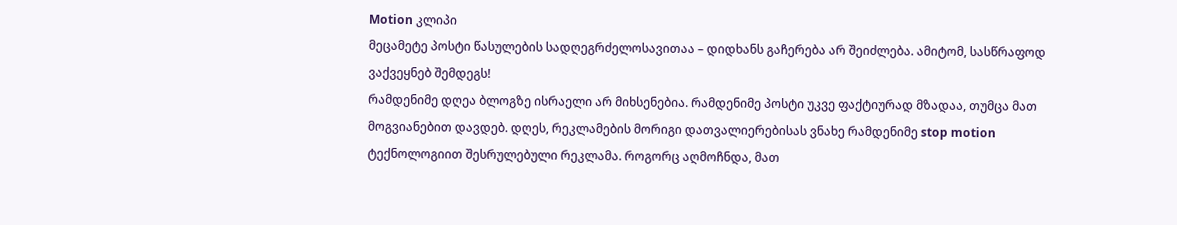Motion კლიპი
მეცამეტე პოსტი წასულების სადღეგრძელოსავითაა – დიდხანს გაჩერება არ შეიძლება. ამიტომ, სასწრაფოდ ვაქვეყნებ შემდეგს!
რამდენიმე დღეა ბლოგზე ისრაელი არ მიხსენებია. რამდენიმე პოსტი უკვე ფაქტიურად მზადაა, თუმცა მათ მოგვიანებით დავდებ. დღეს, რეკლამების მორიგი დათვალიერებისას ვნახე რამდენიმე stop motion ტექნოლოგიით შესრულებული რეკლამა. როგორც აღმოჩნდა, მათ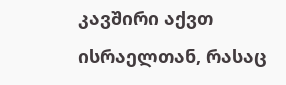კავშირი აქვთ ისრაელთან, რასაც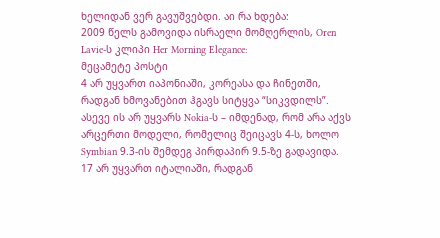ხელიდან ვერ გავუშვებდი. აი რა ხდება:
2009 წელს გამოვიდა ისრაელი მომღერლის, Oren Lavie-ს კლიპი Her Morning Elegance:
მეცამეტე პოსტი
4 არ უყვართ იაპონიაში, კორეასა და ჩინეთში, რადგან ხმოვანებით ჰგავს სიტყვა “სიკვდილს”. ასევე ის არ უყვარს Nokia-ს – იმდენად, რომ არა აქვს არცერთი მოდელი, რომელიც შეიცავს 4-ს, ხოლო Symbian 9.3-ის შემდეგ პირდაპირ 9.5-ზე გადავიდა.
17 არ უყვართ იტალიაში, რადგან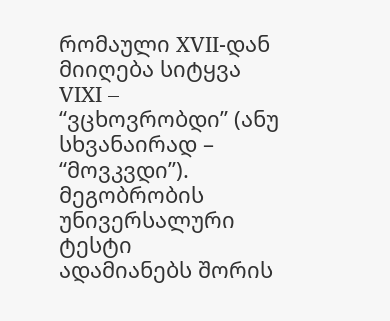რომაული XVII-დან მიიღება სიტყვა VIXI – “ვცხოვრობდი” (ანუ სხვანაირად – “მოვკვდი”).
მეგობრობის უნივერსალური ტესტი
ადამიანებს შორის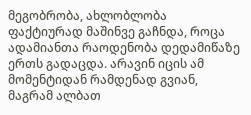მეგობრობა, ახლობლობა ფაქტიურად მაშინვე გაჩნდა, როცა ადამიანთა რაოდენობა დედამიწაზე ერთს გადაცდა. არავინ იცის ამ მომენტიდან რამდენად გვიან, მაგრამ ალბათ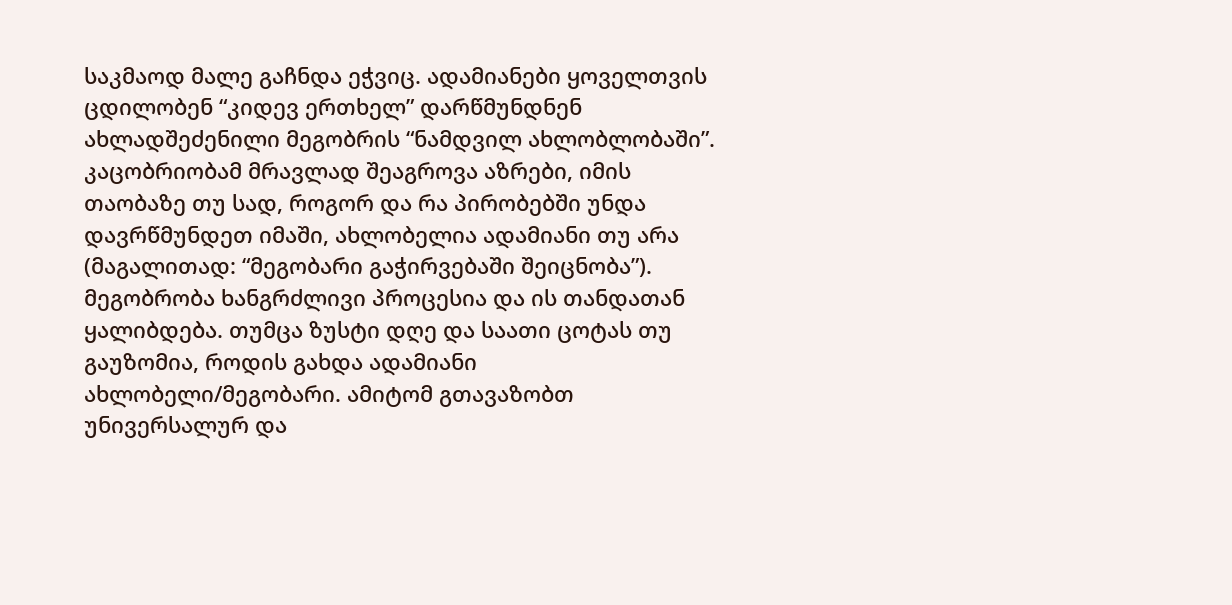საკმაოდ მალე გაჩნდა ეჭვიც. ადამიანები ყოველთვის ცდილობენ “კიდევ ერთხელ” დარწმუნდნენ ახლადშეძენილი მეგობრის “ნამდვილ ახლობლობაში”. კაცობრიობამ მრავლად შეაგროვა აზრები, იმის თაობაზე თუ სად, როგორ და რა პირობებში უნდა დავრწმუნდეთ იმაში, ახლობელია ადამიანი თუ არა (მაგალითად: “მეგობარი გაჭირვებაში შეიცნობა”). მეგობრობა ხანგრძლივი პროცესია და ის თანდათან ყალიბდება. თუმცა ზუსტი დღე და საათი ცოტას თუ გაუზომია, როდის გახდა ადამიანი ახლობელი/მეგობარი. ამიტომ გთავაზობთ უნივერსალურ და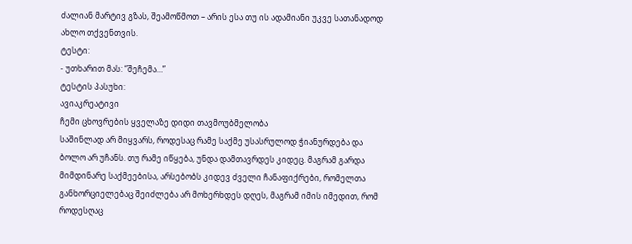ძალიან მარტივ გზას, შეამოწმოთ – არის ესა თუ ის ადამიანი უკვე სათანადოდ ახლო თქვენთვის.
ტესტი:
- უთხარით მას: “შეჩემა…”
ტესტის პასუხი:
ავიაკრეატივი
ჩემი ცხოვრების ყველაზე დიდი თავმოუბმელობა
საშინლად არ მიყვარს, როდესაც რამე საქმე უსასრულოდ ჭიანურდება და ბოლო არ უჩანს. თუ რამე იწყება, უნდა დამთავრდეს კიდეც. მაგრამ გარდა მიმდინარე საქმეებისა, არსებობს კიდევ ძველი ჩანაფიქრები, რომელთა განხორციელებაც შეიძლება არ მოხერხდეს დღეს, მაგრამ იმის იმედით, რომ როდესღაც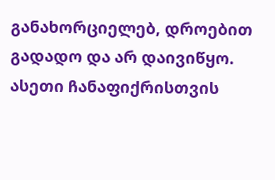განახორციელებ, დროებით გადადო და არ დაივიწყო. ასეთი ჩანაფიქრისთვის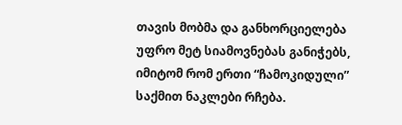თავის მობმა და განხორციელება უფრო მეტ სიამოვნებას განიჭებს, იმიტომ რომ ერთი “ჩამოკიდული” საქმით ნაკლები რჩება.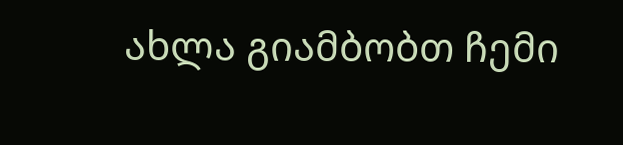ახლა გიამბობთ ჩემი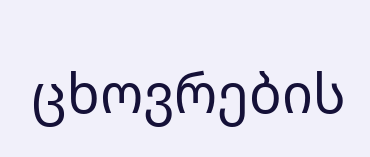ცხოვრების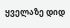ყველაზე დიდ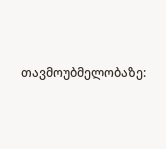თავმოუბმელობაზე: